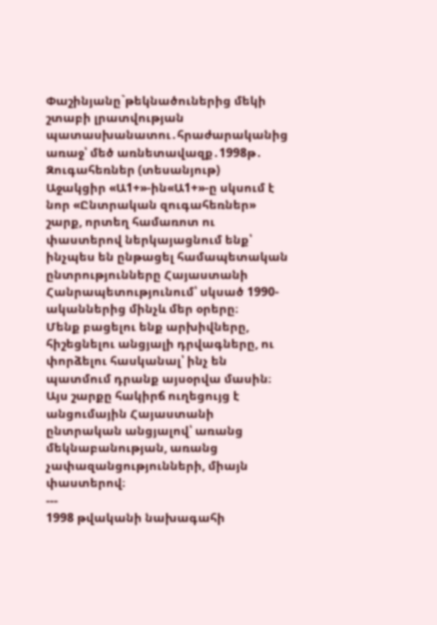Փաշինյանը`թեկնածուներից մեկի շտաբի լրատվության պատասխանատու․հրաժարականից առաջ՝ մեծ առնետավազք․1998թ․ Զուգահեռներ (տեսանյութ)
Աջակցիր «Ա1+»-ին«Ա1+»-ը սկսում է նոր «Ընտրական զուգահեռներ» շարք, որտեղ համառոտ ու փաստերով ներկայացնում ենք՝ ինչպես են ընթացել համապետական ընտրությունները Հայաստանի Հանրապետությունում՝ սկսած 1990-ականներից մինչև մեր օրերը։
Մենք բացելու ենք արխիվները, հիշեցնելու անցյալի դրվագները, ու փորձելու հասկանալ՝ ինչ են պատմում դրանք այսօրվա մասին։
Այս շարքը հակիրճ ուղեցույց է անցումային Հայաստանի ընտրական անցյալով՝ առանց մեկնաբանության, առանց չափազանցությունների, միայն փաստերով։
---
1998 թվականի նախագահի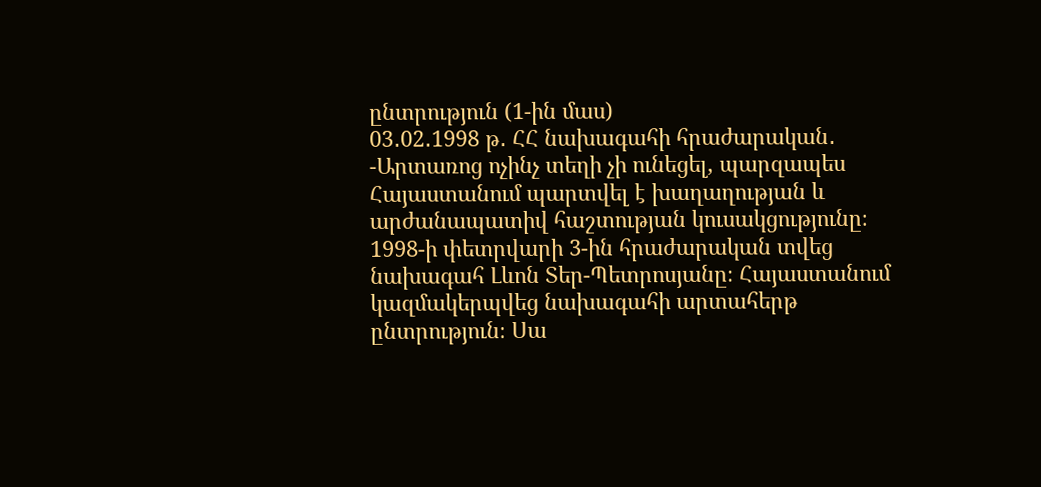ընտրություն (1-ին մաս)
03․02․1998 թ․ ՀՀ նախագահի հրաժարական․
-Արտառոց ոչինչ տեղի չի ունեցել, պարզապես Հայաստանում պարտվել է խաղաղության և արժանապատիվ հաշտության կուսակցությունը։
1998-ի փետրվարի 3-ին հրաժարական տվեց նախագահ Լևոն Տեր-Պետրոսյանը։ Հայաստանում կազմակերպվեց նախագահի արտահերթ ընտրություն։ Սա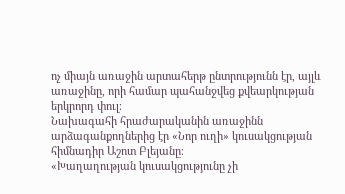ոչ միայն առաջին արտահերթ ընտրությունն էր, այլև առաջինը, որի համար պահանջվեց քվեարկության երկրորդ փուլ։
Նախագահի հրաժարականին առաջինն արձագանքողներից էր «Նոր ուղի» կուսակցության հիմնադիր Աշոտ Բլեյանը։
«Խաղաղության կուսակցությունը չի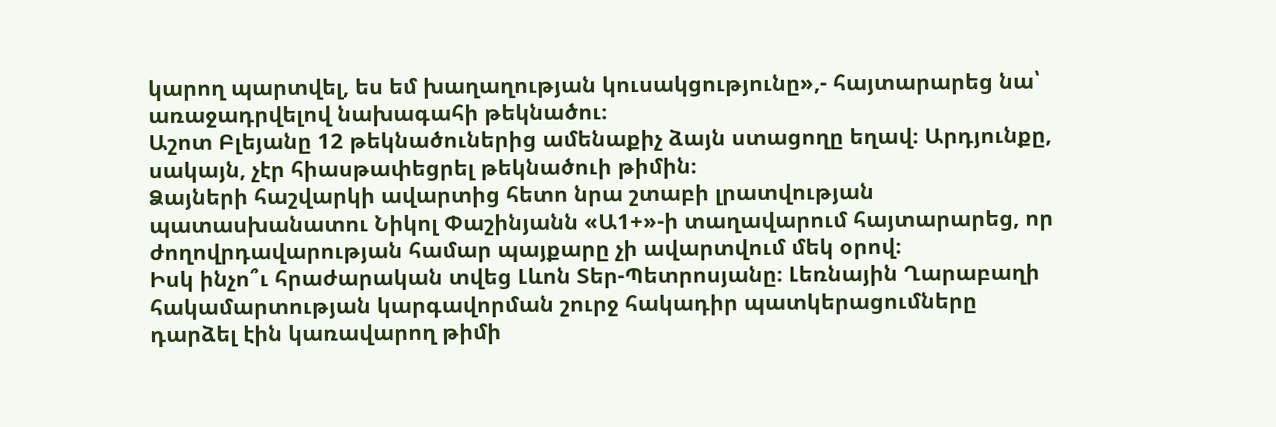կարող պարտվել, ես եմ խաղաղության կուսակցությունը»,- հայտարարեց նա՝ առաջադրվելով նախագահի թեկնածու։
Աշոտ Բլեյանը 12 թեկնածուներից ամենաքիչ ձայն ստացողը եղավ։ Արդյունքը, սակայն, չէր հիասթափեցրել թեկնածուի թիմին։
Ձայների հաշվարկի ավարտից հետո նրա շտաբի լրատվության պատասխանատու Նիկոլ Փաշինյանն «Ա1+»-ի տաղավարում հայտարարեց, որ ժողովրդավարության համար պայքարը չի ավարտվում մեկ օրով։
Իսկ ինչո՞ւ հրաժարական տվեց Լևոն Տեր-Պետրոսյանը։ Լեռնային Ղարաբաղի հակամարտության կարգավորման շուրջ հակադիր պատկերացումները դարձել էին կառավարող թիմի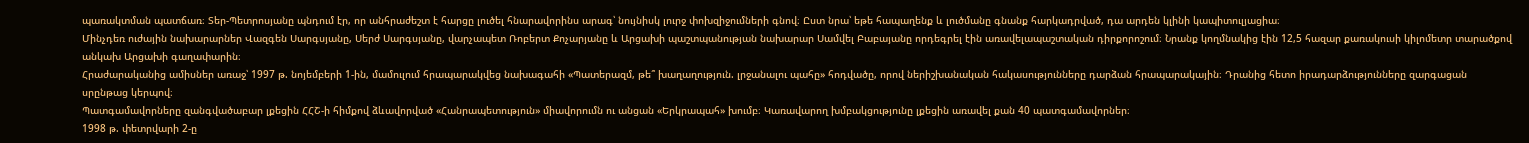պառակտման պատճառ։ Տեր-Պետրոսյանը պնդում էր, որ անհրաժեշտ է հարցը լուծել հնարավորինս արագ՝ նույնիսկ լուրջ փոխզիջումների գնով։ Ըստ նրա՝ եթե հապաղենք և լուծմանը գնանք հարկադրված, դա արդեն կլինի կապիտուլյացիա։
Մինչդեռ ուժային նախարարներ Վազգեն Սարգսյանը, Սերժ Սարգսյանը, վարչապետ Ռոբերտ Քոչարյանը և Արցախի պաշտպանության նախարար Սամվել Բաբայանը որդեգրել էին առավելապաշտական դիրքորոշում։ Նրանք կողմնակից էին 12,5 հազար քառակուսի կիլոմետր տարածքով անկախ Արցախի գաղափարին։
Հրաժարականից ամիսներ առաջ՝ 1997 թ. նոյեմբերի 1-ին, մամուլում հրապարակվեց նախագահի «Պատերազմ, թե՞ խաղաղություն. լրջանալու պահը» հոդվածը, որով ներիշխանական հակասությունները դարձան հրապարակային։ Դրանից հետո իրադարձությունները զարգացան սրընթաց կերպով։
Պատգամավորները զանգվածաբար լքեցին ՀՀՇ-ի հիմքով ձևավորված «Հանրապետություն» միավորումն ու անցան «Երկրապահ» խումբ։ Կառավարող խմբակցությունը լքեցին առավել քան 40 պատգամավորներ։
1998 թ. փետրվարի 2-ը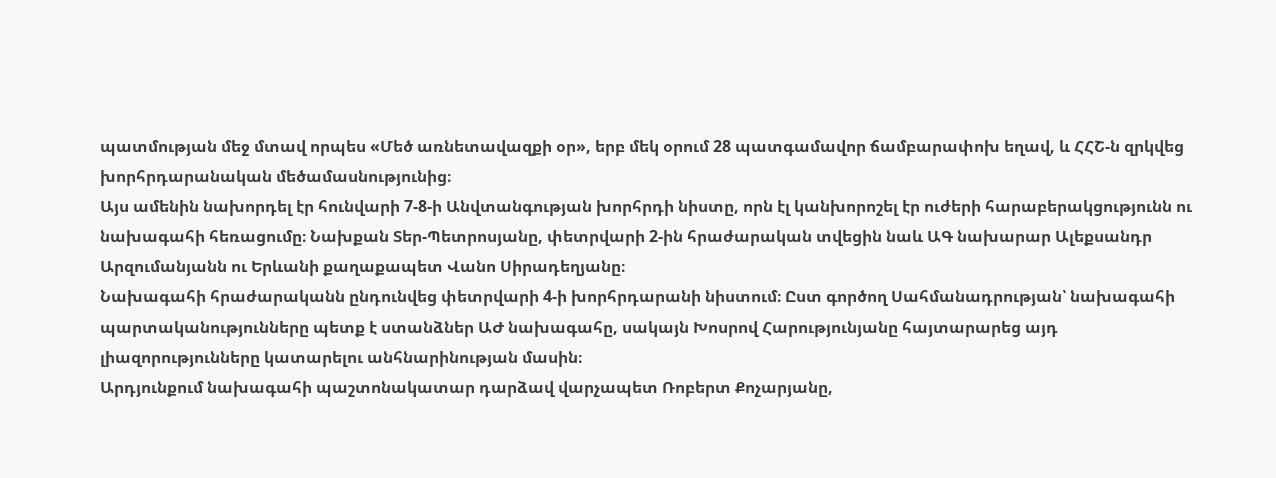պատմության մեջ մտավ որպես «Մեծ առնետավազքի օր», երբ մեկ օրում 28 պատգամավոր ճամբարափոխ եղավ, և ՀՀՇ-ն զրկվեց խորհրդարանական մեծամասնությունից։
Այս ամենին նախորդել էր հունվարի 7-8-ի Անվտանգության խորհրդի նիստը, որն էլ կանխորոշել էր ուժերի հարաբերակցությունն ու նախագահի հեռացումը։ Նախքան Տեր-Պետրոսյանը, փետրվարի 2-ին հրաժարական տվեցին նաև ԱԳ նախարար Ալեքսանդր Արզումանյանն ու Երևանի քաղաքապետ Վանո Սիրադեղյանը։
Նախագահի հրաժարականն ընդունվեց փետրվարի 4-ի խորհրդարանի նիստում։ Ըստ գործող Սահմանադրության՝ նախագահի պարտականությունները պետք է ստանձներ ԱԺ նախագահը, սակայն Խոսրով Հարությունյանը հայտարարեց այդ լիազորությունները կատարելու անհնարինության մասին։
Արդյունքում նախագահի պաշտոնակատար դարձավ վարչապետ Ռոբերտ Քոչարյանը,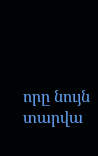որը նույն տարվա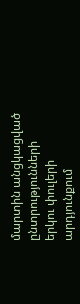մարտին անցկացված ընտրությունների երկու փուլերի արդյունքում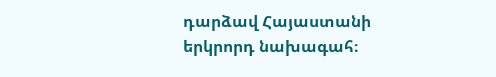դարձավ Հայաստանի երկրորդ նախագահ։